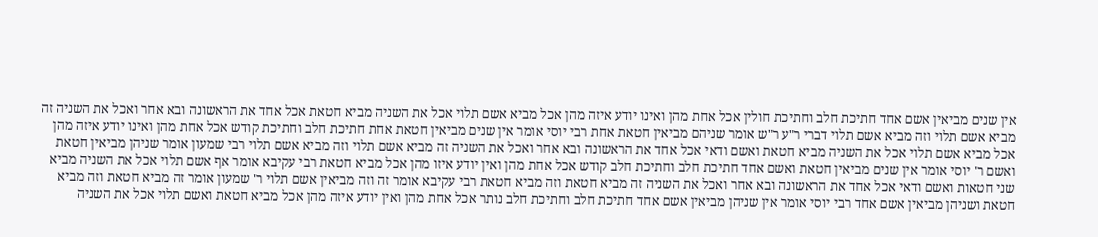אין שנים מביאין אשם אחד חתיכת חלב וחתיכת חולין אכל אחת מהן ואינו יודע איזה מהן אכל מביא אשם תלוי אכל את השניה מביא חטאת אכל אחד את הראשונה ובא אחר ואכל את השניה זה מביא אשם תלוי וזה מביא אשם תלוי דברי ר"ע ר"ש אומר שניהם מביאין חטאת אחת רבי יוסי אומר אין שנים מביאין חטאת אחת חתיכת חלב וחתיכת קודש אכל אחת מהן ואינו יודע איזה מהן אכל מביא אשם תלוי אכל את השניה מביא חטאת ואשם ודאי אכל אחד את הראשונה ובא אחר ואכל את השניה זה מביא אשם תלוי וזה מביא אשם תלוי רבי שמעון אומר שניהן מביאין חטאת ואשם ר' יוסי אומר אין שנים מביאין חטאת ואשם אחד חתיכת חלב וחתיכת חלב קודש אכל אחת מהן ואין יודע איזו מהן אכל מביא חטאת רבי עקיבא אומר אף אשם תלוי אכל את השניה מביא שני חטאות ואשם ודאי אכל אחד את הראשונה ובא אחר ואכל את השניה זה מביא חטאת וזה מביא חטאת רבי עקיבא אומר זה וזה מביאין אשם תלוי ר' שמעון אומר זה מביא חטאת וזה מביא חטאת ושניהן מביאין אשם אחד רבי יוסי אומר אין שניהן מביאין אשם אחד חתיכת חלב וחתיכת חלב נותר אכל אחת מהן ואין יודע איזה מהן אכל מביא חטאת ואשם תלוי אכל את השניה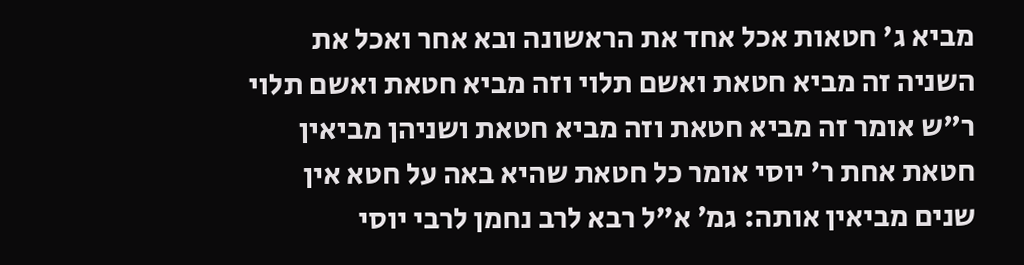מביא ג' חטאות אכל אחד את הראשונה ובא אחר ואכל את השניה זה מביא חטאת ואשם תלוי וזה מביא חטאת ואשם תלוי ר"ש אומר זה מביא חטאת וזה מביא חטאת ושניהן מביאין חטאת אחת ר' יוסי אומר כל חטאת שהיא באה על חטא אין שנים מביאין אותה: גמ׳ א"ל רבא לרב נחמן לרבי יוסי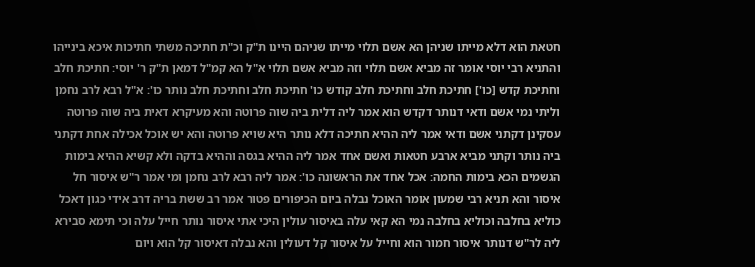חטאת הוא דלא מייתו שניהן הא אשם תלוי מייתו שניהם היינו ת"ק וכ"ת חתיכה משתי חתיכות איכא בינייהו והתניא רבי יוסי אומר זה מביא אשם תלוי וזה מביא אשם תלוי א"ל הא קמ"ל דמאן ת"ק ר' יוסי: חתיכת חלב וחתיכת קדש [כו'] חתיכת חלב וחתיכת חלב קודש כו' חתיכת חלב וחתיכת חלב נותר כו': א"ל רבא לרב נחמן וליתי נמי אשם ודאי דנותר דקדש הוא אמר ליה דלית ביה שוה פרוטה והא מעיקרא דאית ביה שוה פרוטה עסקינן דקתני אשם ודאי אמר ליה ההיא חתיכה דלא נותר היא שויא פרוטה והא יש אוכל אכילה אחת דקתני ביה נותר וקתני מביא ארבע חטאות ואשם אחד אמר ליה ההיא בגסה וההיא בדקה ולא קשיא ההיא בימות הגשמים הכא בימות החמה: אכל אחד את הראשונה כו': אמר ליה רבא לרב נחמן ומי אמר ר"ש איסור חל איסור והא תניא רבי שמעון אומר האוכל נבלה ביום הכיפורים פטור אמר רב ששת בריה דרב אידי כגון דאכל כוליא בחלבה וכוליא בחלבה נמי הא קאי עלה באיסור עולין היכי אתי איסור נותר חייל עלה וכי תימא סבירא ליה לר"ש דנותר איסור חמור הוא וחייל על איסור קל דעולין והא נבלה דאיסור קל הוא ויום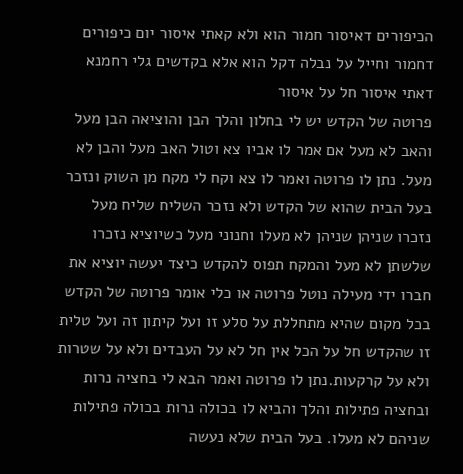הכיפורים דאיסור חמור הוא ולא קאתי איסור יום כיפורים דחמור וחייל על נבלה דקל הוא אלא בקדשים גלי רחמנא דאתי איסור חל על איסור
פרוטה של הקדש יש לי בחלון והלך הבן והוציאה הבן מעל והאב לא מעל אם אמר לו אביו צא וטול האב מעל והבן לא מעל. נתן לו פרוטה ואמר לו צא וקח לי מקח מן השוק ונזכר בעל הבית שהוא של הקדש ולא נזכר השליח שליח מעל נזכרו שניהן שניהן לא מעלו וחנוני מעל כשיוציא נזכרו שלשתן לא מעל והמקח תפוס להקדש כיצד יעשה יוציא את חברו ידי מעילה נוטל פרוטה או כלי אומר פרוטה של הקדש בכל מקום שהיא מתחללת על סלע זו ועל קיתון זה ועל טלית זו שהקדש חל על הכל אין חל לא על העבדים ולא על שטרות ולא על קרקעות.נתן לו פרוטה ואמר הבא לי בחציה נרות ובחציה פתילות והלך והביא לו בכולה נרות בכולה פתילות שניהם לא מעלו. בעל הבית שלא נעשה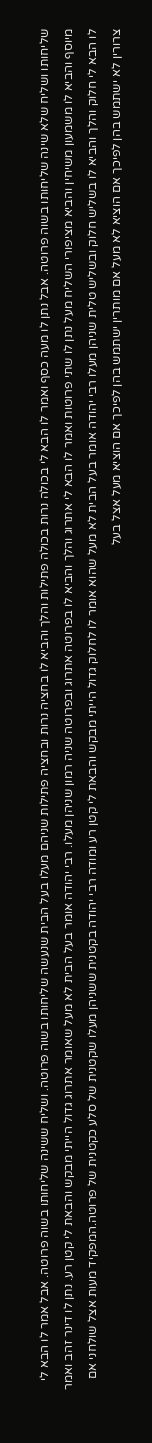שליחותו ושליח שלא שינה שליחותו בשוה פרוטה. אבל נתן לו מעה כסף ואמר לו הבא לי בכולה נרות בכולה פתילות והלך והביא לו בחציה נרות ובחציה פתילות שניהם מעלו בעל הבית שנעשה שליחותו בשוה פרוטה. ושליח ששינה שליחותו בשוה פרוטה. אבל אמר לו הבא לי מיוסף והביא לו משמעון משיחין והביא מציפורי השליח מעל נתן לו שתי פרוטות ואמר לו הבא לי אתרוג והלך והביא לו בפרוטה אתרוג ובפרוטה שניה רמון שניהן מעלו. רבי יהודה אומר בעל הבית לא מעל שאומר אתרוג גדול הייתי מבקש והבאת לי קטן רע. נתן לו דינר זהב ואמר לו הבא לי חלוק והלך והביא לו בשליש חלוק ובשליש טלית שניהן מעלו רבי יהודה אומר בעל הבית לא מעל שהוא אומר לו לחלוק גדול הייתי מבקש והבאת לי קטן רע ומודה רבי יהודה בקטנית ששניהן מעלו שקטנית של סלע כקטנית של פרוטה.המפקיד מעות אצל שולחני אם צרורין לא ישתמש בהן לפיכך אם הוציא לא מעל אם מותרין ישתמש בהן לפיכך אם הוציא מעל אצל בעל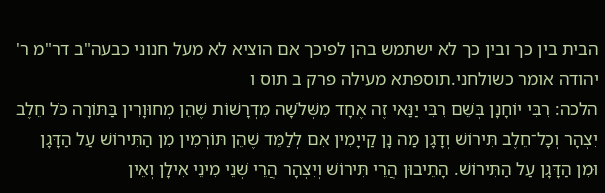הבית בין כך ובין כך לא ישתמש בהן לפיכך אם הוציא לא מעל חנוני כבעה"ב דר"מ ר' יהודה אומר כשולחני.תוספתא מעילה פרק ב תוס ו
הלכה: רִבִּי יוֹחָנָן בְּשֵׁם רִבִּי יַנַּאי זֶה אֶחָד מִשְּׁלֹשָׁה מִדְרָשׁוֹת שֶׁהֵן מְחוּוָרִין בַּתּוֹרָה כֹּל חֵלֶב יִצְהָר וְכָל־חֵלֶב תִּירוֹשׁ וְדָגָן מַה נָן קַייָמִין אִם לְלַמֵּד שֶׁהֵן תּוֹרְמִין מִן הַתִּירוֹשׁ עַל הַדָּגָן וּמִן הַדָּגָן עַל הַתִּירוֹשׁ. הָתֵיבוּן הֲרֵי תִּירוֹשׁ וְיִצְהָר הֲרֵי שְׁנֵי מִינֵי אִילָן וְאֵין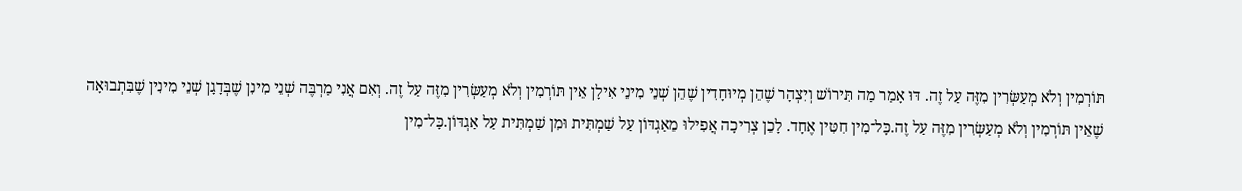תּוֹרְמִין וְלֹא מְעַשְּׂרִין מִזֶּה עַל זֶה. דּוּ אָמַר מַה תִּירוֹשׁ וְיִצְהָר שֶׁהֵן מְיוּחָדִין שֶׁהֵן שְׁנֵי מִינֵי אִילָן אֵין תּוֹרְמִין וְלֹא מְעַשְּׂרִין מִזֶּה עַל זֶה. וְאִם אֲנִי מַרְבֶּה שְׁנֵי מִינִן שֶׁבְּדָגָן שְׁנֵי מִינִין שֶׁבִּתְבוּאָה שֶׁאֵין תּוֹרְמִין וְלֹא מְעַשְּׂרִין מִזֶּה עַל זֶה.כָּל־מִין חִטִּין אֶחָד. לָכֵן צְרִיכָה אֲפִילוּ מֵאַגְדּוֹן עַל שַׁמְתִּית וּמִן שַׁמְתִּית עַל אַגְדּוֹן.כָּל־מִין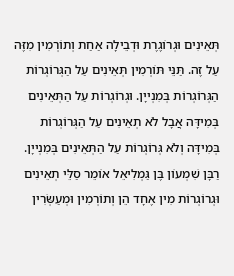תְּאֵינִים וּגְרוֹגֶרֶת וּדְבֵילָה אַחַת וְתוֹרְמִין מִזֶּה עַל זֶה. תַּנֵּי תּוֹרְמִין תְּאֵינִים עַל הַגְּרוֹגְרוֹת הַגְּרוֹגְרוֹת בְּמִנְייָן. וּגְרוֹגְרוֹת עַל הַתְּאֵינִים בְּמִידָּה אֲבָל לֹא תְאֵינִים עַל הַגְּרוֹגְרוֹת בְּמִידָּה וְלֹא גְּרוֹגְרוֹת עַל הַתְּאֵינִים בְּמִנְייָן. רַבָּן שִׁמְעוֹן בֶּן גַּמְלִיאֵל אוֹמֵר סַלֵּי תְאֵינִים וּגְרוֹגְרוֹת מִין אֶחָד הֵן וְתוֹרְמִין וּמְעַשְּׂרִין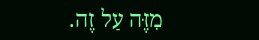מִזֶּה עַל זֶה.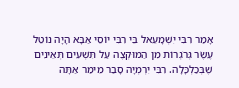אָמַר רִבִּי יִשְׁמָעֵאל בֵּי רִבִּי יוֹסֵי אַבָּא הָיָה נוֹטֵל עֶשֶׂר גְּרֹגְרוֹת מִן הַמּוּקְצֶה עַל תִּשְׁעִים תְּאֵינִים שֶׁבְּכַלְכָּלָה. רִבִּי יִרְמְיָה סָבַר מֵימַר אַתָּה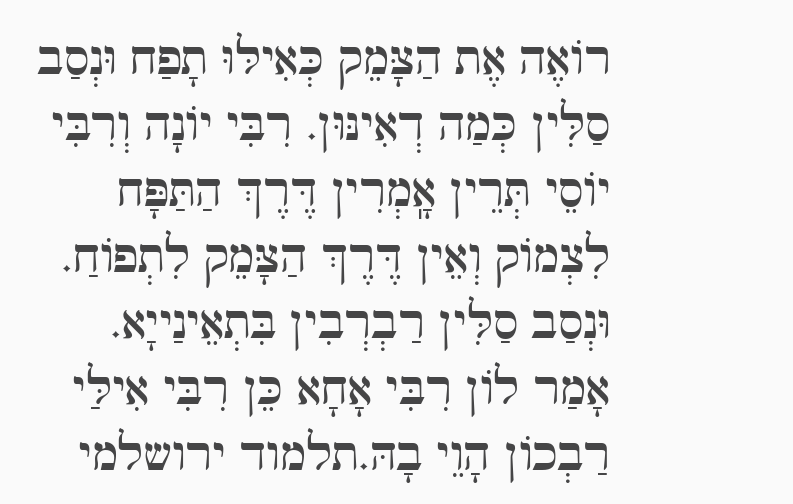רוֹאֶה אֶת הַצָּמֵק כְּאִילּוּ תָפַח וּנְסַב סַלִּין כְּמַה דְאִינּוּן. רִבִּי יוֹנָה וְרִבִּי יוֹסֵי תְּרֵין אָֽמְרִין דֶּרֶךְ הַתַּפָּח לִצְמוֹק וְאֵין דֶּרֶךְ הַצָּמֵק לִתְפוֹחַ. וּנְסַב סַלִּין רַבְרְבִין בִּתְאֵינַייָא. אָמַר לוֹן רִבִּי אָחָא כֵּן רִבִּי אִילַּי רַבְכוֹן הָוֵי בָהּ.תלמוד ירושלמי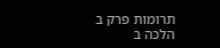תרומות פרק ב הלכה ב